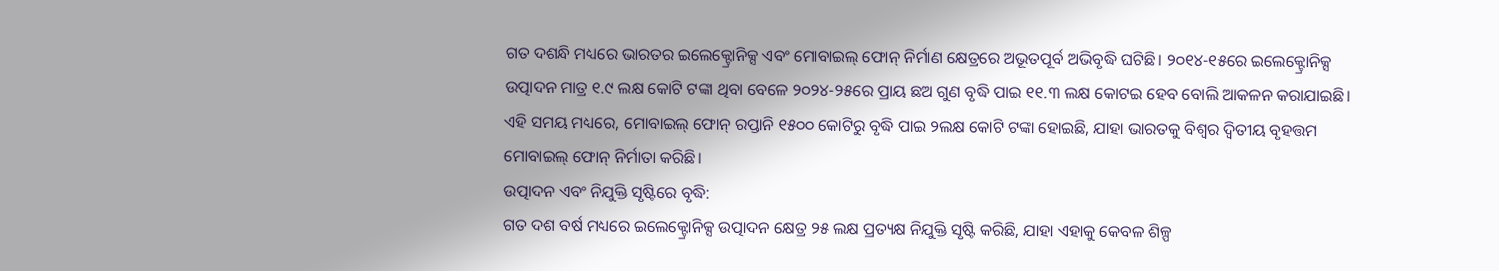ଗତ ଦଶନ୍ଧି ମଧ୍ୟରେ ଭାରତର ଇଲେକ୍ଟ୍ରୋନିକ୍ସ ଏବଂ ମୋବାଇଲ୍ ଫୋନ୍ ନିର୍ମାଣ କ୍ଷେତ୍ରରେ ଅଭୂତପୂର୍ବ ଅଭିବୃଦ୍ଧି ଘଟିଛି। ୨୦୧୪-୧୫ରେ ଇଲେକ୍ଟ୍ରୋନିକ୍ସ ଉତ୍ପାଦନ ମାତ୍ର ୧.୯ ଲକ୍ଷ କୋଟି ଟଙ୍କା ଥିବା ବେଳେ ୨୦୨୪-୨୫ରେ ପ୍ରାୟ ଛଅ ଗୁଣ ବୃଦ୍ଧି ପାଇ ୧୧.୩ ଲକ୍ଷ କୋଟଇ ହେବ ବୋଲି ଆକଳନ କରାଯାଇଛି। ଏହି ସମୟ ମଧ୍ୟରେ, ମୋବାଇଲ୍ ଫୋନ୍ ରପ୍ତାନି ୧୫୦୦ କୋଟିରୁ ବୃଦ୍ଧି ପାଇ ୨ଲକ୍ଷ କୋଟି ଟଙ୍କା ହୋଇଛି, ଯାହା ଭାରତକୁ ବିଶ୍ୱର ଦ୍ୱିତୀୟ ବୃହତ୍ତମ ମୋବାଇଲ୍ ଫୋନ୍ ନିର୍ମାତା କରିଛି।
ଉତ୍ପାଦନ ଏବଂ ନିଯୁକ୍ତି ସୃଷ୍ଟିରେ ବୃଦ୍ଧି:
ଗତ ଦଶ ବର୍ଷ ମଧ୍ୟରେ ଇଲେକ୍ଟ୍ରୋନିକ୍ସ ଉତ୍ପାଦନ କ୍ଷେତ୍ର ୨୫ ଲକ୍ଷ ପ୍ରତ୍ୟକ୍ଷ ନିଯୁକ୍ତି ସୃଷ୍ଟି କରିଛି, ଯାହା ଏହାକୁ କେବଳ ଶିଳ୍ପ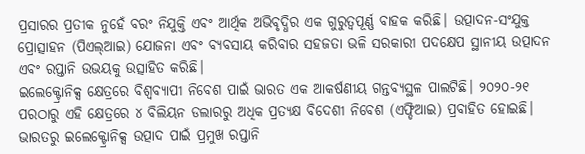ପ୍ରସାରର ପ୍ରତୀକ ନୁହେଁ ବରଂ ନିଯୁକ୍ତି ଏବଂ ଆର୍ଥିକ ଅଭିବୃଦ୍ଧିର ଏକ ଗୁରୁତ୍ୱପୂର୍ଣ୍ଣ ବାହକ କରିଛି। ଉତ୍ପାଦନ-ସଂଯୁକ୍ତ ପ୍ରୋତ୍ସାହନ (ପିଏଲ୍ଆଇ) ଯୋଜନା ଏବଂ ବ୍ୟବସାୟ କରିବାର ସହଜତା ଭଳି ସରକାରୀ ପଦକ୍ଷେପ ସ୍ଥାନୀୟ ଉତ୍ପାଦନ ଏବଂ ରପ୍ତାନି ଉଭୟକୁ ଉତ୍ସାହିତ କରିଛି।
ଇଲେକ୍ଟ୍ରୋନିକ୍ସ କ୍ଷେତ୍ରରେ ବିଶ୍ୱବ୍ୟାପୀ ନିବେଶ ପାଇଁ ଭାରତ ଏକ ଆକର୍ଷଣୀୟ ଗନ୍ତବ୍ୟସ୍ଥଳ ପାଲଟିଛି। ୨୦୨୦-୨୧ ପରଠାରୁ ଏହି କ୍ଷେତ୍ରରେ ୪ ବିଲିୟନ ଡଲାରରୁ ଅଧିକ ପ୍ରତ୍ୟକ୍ଷ ବିଦେଶୀ ନିବେଶ (ଏଫ୍ଡିଆଇ) ପ୍ରବାହିତ ହୋଇଛି। ଭାରତରୁ ଇଲେକ୍ଟ୍ରୋନିକ୍ସ ଉତ୍ପାଦ ପାଇଁ ପ୍ରମୁଖ ରପ୍ତାନି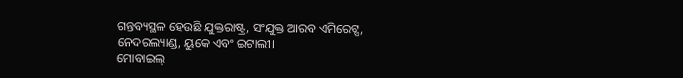ଗନ୍ତବ୍ୟସ୍ଥଳ ହେଉଛି ଯୁକ୍ତରାଷ୍ଟ୍ର, ସଂଯୁକ୍ତ ଆରବ ଏମିରେଟ୍ସ, ନେଦରଲ୍ୟାଣ୍ଡ, ୟୁକେ ଏବଂ ଇଟାଲୀ।
ମୋବାଇଲ୍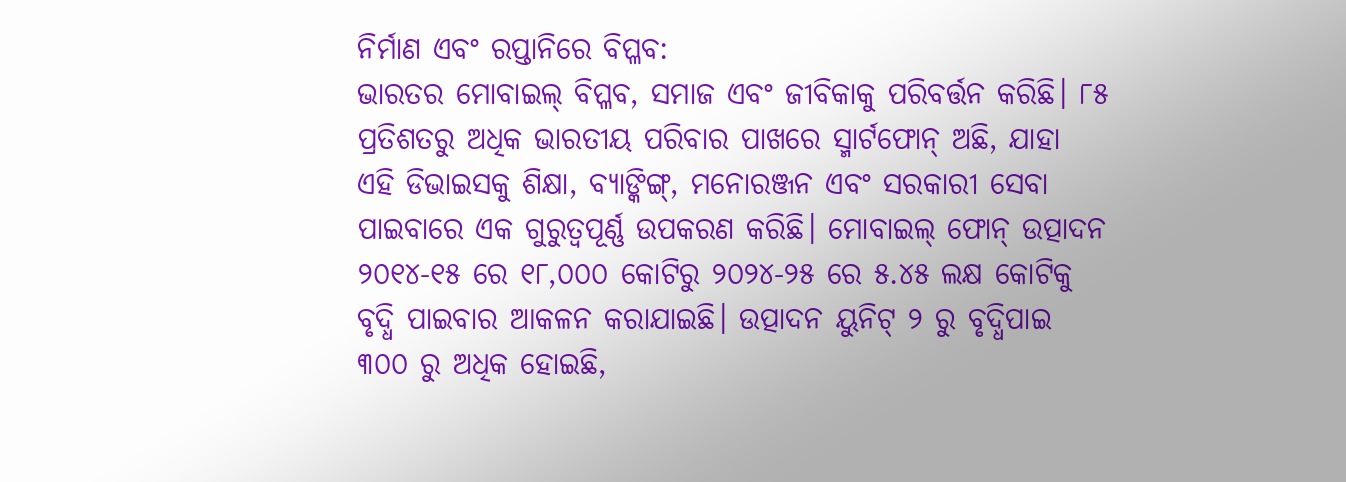ନିର୍ମାଣ ଏବଂ ରପ୍ତାନିରେ ବିପ୍ଳବ:
ଭାରତର ମୋବାଇଲ୍ ବିପ୍ଳବ, ସମାଜ ଏବଂ ଜୀବିକାକୁ ପରିବର୍ତ୍ତନ କରିଛି। ୮୫ ପ୍ରତିଶତରୁ ଅଧିକ ଭାରତୀୟ ପରିବାର ପାଖରେ ସ୍ମାର୍ଟଫୋନ୍ ଅଛି, ଯାହା ଏହି ଡିଭାଇସକୁ ଶିକ୍ଷା, ବ୍ୟାଙ୍କିଙ୍ଗ୍, ମନୋରଞ୍ଜନ ଏବଂ ସରକାରୀ ସେବା ପାଇବାରେ ଏକ ଗୁରୁତ୍ୱପୂର୍ଣ୍ଣ ଉପକରଣ କରିଛି। ମୋବାଇଲ୍ ଫୋନ୍ ଉତ୍ପାଦନ ୨୦୧୪-୧୫ ରେ ୧୮,୦୦୦ କୋଟିରୁ ୨୦୨୪-୨୫ ରେ ୫.୪୫ ଲକ୍ଷ କୋଟିକୁ ବୃଦ୍ଧି ପାଇବାର ଆକଳନ କରାଯାଇଛି। ଉତ୍ପାଦନ ୟୁନିଟ୍ ୨ ରୁ ବୃଦ୍ଧିପାଇ ୩୦୦ ରୁ ଅଧିକ ହୋଇଛି,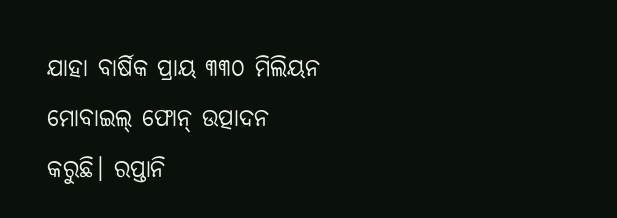ଯାହା ବାର୍ଷିକ ପ୍ରାୟ ୩୩୦ ମିଲିୟନ ମୋବାଇଲ୍ ଫୋନ୍ ଉତ୍ପାଦନ କରୁଛି। ରପ୍ତାନି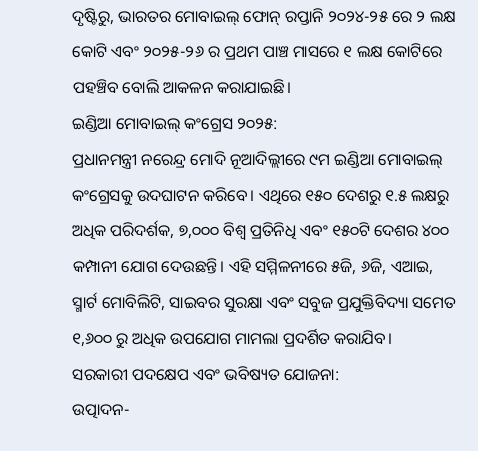ଦୃଷ୍ଟିରୁ, ଭାରତର ମୋବାଇଲ୍ ଫୋନ୍ ରପ୍ତାନି ୨୦୨୪-୨୫ ରେ ୨ ଲକ୍ଷ କୋଟି ଏବଂ ୨୦୨୫-୨୬ ର ପ୍ରଥମ ପାଞ୍ଚ ମାସରେ ୧ ଲକ୍ଷ କୋଟିରେ ପହଞ୍ଚିବ ବୋଲି ଆକଳନ କରାଯାଇଛି।
ଇଣ୍ଡିଆ ମୋବାଇଲ୍ କଂଗ୍ରେସ ୨୦୨୫:
ପ୍ରଧାନମନ୍ତ୍ରୀ ନରେନ୍ଦ୍ର ମୋଦି ନୂଆଦିଲ୍ଲୀରେ ୯ମ ଇଣ୍ଡିଆ ମୋବାଇଲ୍ କଂଗ୍ରେସକୁ ଉଦଘାଟନ କରିବେ। ଏଥିରେ ୧୫୦ ଦେଶରୁ ୧.୫ ଲକ୍ଷରୁ ଅଧିକ ପରିଦର୍ଶକ, ୭,୦୦୦ ବିଶ୍ୱ ପ୍ରତିନିଧି ଏବଂ ୧୫୦ଟି ଦେଶର ୪୦୦ କମ୍ପାନୀ ଯୋଗ ଦେଉଛନ୍ତି। ଏହି ସମ୍ମିଳନୀରେ ୫ଜି, ୬ଜି, ଏଆଇ, ସ୍ମାର୍ଟ ମୋବିଲିଟି, ସାଇବର ସୁରକ୍ଷା ଏବଂ ସବୁଜ ପ୍ରଯୁକ୍ତିବିଦ୍ୟା ସମେତ ୧,୬୦୦ ରୁ ଅଧିକ ଉପଯୋଗ ମାମଲା ପ୍ରଦର୍ଶିତ କରାଯିବ।
ସରକାରୀ ପଦକ୍ଷେପ ଏବଂ ଭବିଷ୍ୟତ ଯୋଜନା:
ଉତ୍ପାଦନ-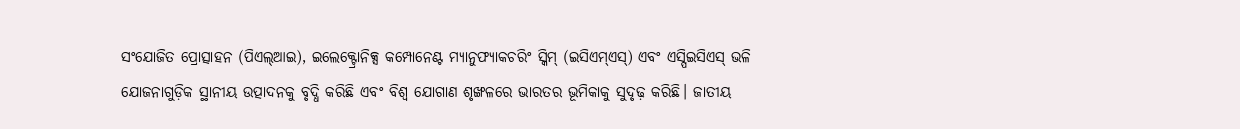ସଂଯୋଜିତ ପ୍ରୋତ୍ସାହନ (ପିଏଲ୍ଆଇ), ଇଲେକ୍ଟ୍ରୋନିକ୍ସ କମ୍ପୋନେଣ୍ଟ ମ୍ୟାନୁଫ୍ୟାକଚରିଂ ସ୍କିମ୍ (ଇସିଏମ୍ଏସ୍) ଏବଂ ଏସ୍ପିଇସିଏସ୍ ଭଳି ଯୋଜନାଗୁଡ଼ିକ ସ୍ଥାନୀୟ ଉତ୍ପାଦନକୁ ବୃଦ୍ଧି କରିଛି ଏବଂ ବିଶ୍ୱ ଯୋଗାଣ ଶୃଙ୍ଖଳରେ ଭାରତର ଭୂମିକାକୁ ସୁଦୃଢ଼ କରିଛି। ଜାତୀୟ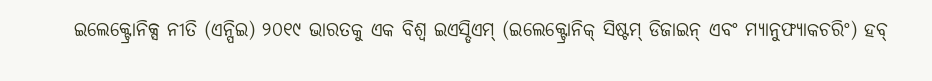ଇଲେକ୍ଟ୍ରୋନିକ୍ସ ନୀତି (ଏନ୍ପିଇ) ୨୦୧୯ ଭାରତକୁ ଏକ ବିଶ୍ୱ ଇଏସ୍ଡିଏମ୍ (ଇଲେକ୍ଟ୍ରୋନିକ୍ ସିଷ୍ଟମ୍ ଡିଜାଇନ୍ ଏବଂ ମ୍ୟାନୁଫ୍ୟାକଚରିଂ) ହବ୍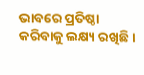ଭାବରେ ପ୍ରତିଷ୍ଠା କରିବାକୁ ଲକ୍ଷ୍ୟ ରଖିଛି।